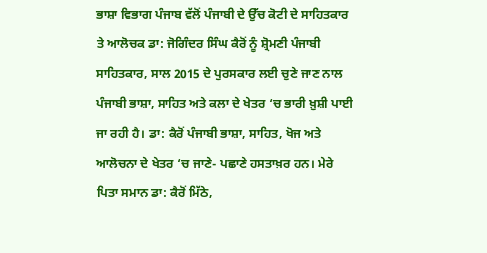ਭਾਸ਼ਾ ਵਿਭਾਗ ਪੰਜਾਬ ਵੱਲੋਂ ਪੰਜਾਬੀ ਦੇ ਉੱਚ ਕੋਟੀ ਦੇ ਸਾਹਿਤਕਾਰ ਤੇ ਆਲੋਚਕ ਡਾ: ਜੋਗਿੰਦਰ ਸਿੰਘ ਕੈਰੋਂ ਨੂੰ ਸ਼੍ਰੋਮਣੀ ਪੰਜਾਬੀ ਸਾਹਿਤਕਾਰ, ਸਾਲ 2015 ਦੇ ਪੁਰਸਕਾਰ ਲਈ ਚੁਣੇ ਜਾਣ ਨਾਲ ਪੰਜਾਬੀ ਭਾਸ਼ਾ, ਸਾਹਿਤ ਅਤੇ ਕਲਾ ਦੇ ਖੇਤਰ ‘ਚ ਭਾਰੀ ਖ਼ੁਸ਼ੀ ਪਾਈ ਜਾ ਰਹੀ ਹੈ। ਡਾ: ਕੈਰੋਂ ਪੰਜਾਬੀ ਭਾਸ਼ਾ, ਸਾਹਿਤ, ਖੋਜ ਅਤੇ ਆਲੋਚਨਾ ਦੇ ਖੇਤਰ ‘ਚ ਜਾਣੇ- ਪਛਾਣੇ ਹਸਤਾਖ਼ਰ ਹਨ। ਮੇਰੇ ਪਿਤਾ ਸਮਾਨ ਡਾ: ਕੈਰੋਂ ਮਿੱਠੇ,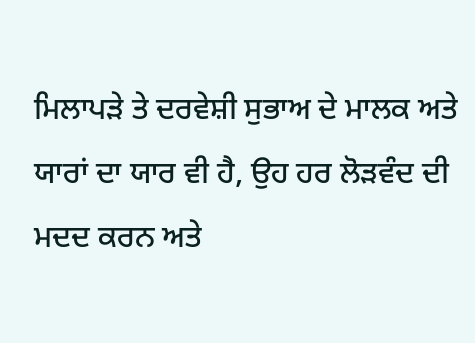ਮਿਲਾਪੜੇ ਤੇ ਦਰਵੇਸ਼ੀ ਸੁਭਾਅ ਦੇ ਮਾਲਕ ਅਤੇ ਯਾਰਾਂ ਦਾ ਯਾਰ ਵੀ ਹੈ, ਉਹ ਹਰ ਲੋੜਵੰਦ ਦੀ ਮਦਦ ਕਰਨ ਅਤੇ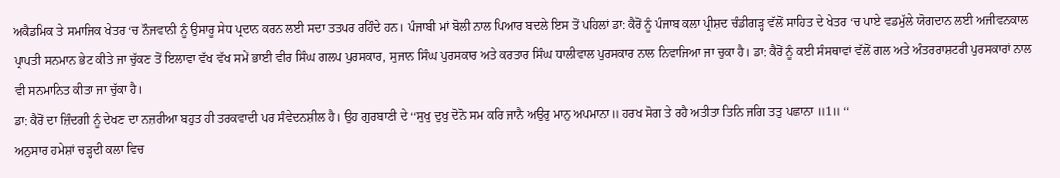ਅਕੈਡਮਿਕ ਤੇ ਸਮਾਜਿਕ ਖੇਤਰ ‘ਚ ਨੌਜਵਾਨੀ ਨੂੰ ਉਸਾਰੂ ਸੇਧ ਪ੍ਰਦਾਨ ਕਰਨ ਲਈ ਸਦਾ ਤਤਪਰ ਰਹਿੰਦੇ ਹਨ। ਪੰਜਾਬੀ ਮਾਂ ਬੋਲੀ ਨਾਲ ਪਿਆਰ ਬਦਲੇ ਇਸ ਤੋਂ ਪਹਿਲਾਂ ਡਾ: ਕੈਰੋਂ ਨੂੰ ਪੰਜਾਬ ਕਲਾ ਪ੍ਰੀਸ਼ਦ ਚੰਡੀਗੜ੍ਹ ਵੱਲੋਂ ਸਾਹਿਤ ਦੇ ਖੇਤਰ ‘ਚ ਪਾਏ ਵਡਮੁੱਲੇ ਯੋਗਦਾਨ ਲਈ ਅਜੀਵਨਕਾਲ ਪ੍ਰਾਪਤੀ ਸਨਮਾਨ ਭੇਟ ਕੀਤੇ ਜਾ ਚੁੱਕਣ ਤੋਂ ਇਲਾਵਾ ਵੱਖ ਵੱਖ ਸਮੇਂ ਭਾਈ ਵੀਰ ਸਿੰਘ ਗਲਪ ਪੁਰਸਕਾਰ, ਸੁਜਾਨ ਸਿੰਘ ਪੁਰਸਕਾਰ ਅਤੇ ਕਰਤਾਰ ਸਿੰਘ ਧਾਲੀਵਾਲ ਪੁਰਸਕਾਰ ਨਾਲ ਨਿਵਾਜਿਆ ਜਾ ਚੁਕਾ ਹੈ। ਡਾ: ਕੈਰੋਂ ਨੂੰ ਕਈ ਸੰਸਥਾਵਾਂ ਵੱਲੋਂ ਗਲ ਅਤੇ ਅੰਤਰਰਾਸ਼ਟਰੀ ਪੁਰਸਕਾਰਾਂ ਨਾਲ ਵੀ ਸਨਮਾਨਿਤ ਕੀਤਾ ਜਾ ਚੁੱਕਾ ਹੈ।
ਡਾ: ਕੈਰੋਂ ਦਾ ਜ਼ਿੰਦਗੀ ਨੂੰ ਦੇਖਣ ਦਾ ਨਜ਼ਰੀਆ ਬਹੁਤ ਹੀ ਤਰਕਵਾਦੀ ਪਰ ਸੰਵੇਦਨਸ਼ੀਲ ਹੈ। ਉਹ ਗੁਰਬਾਣੀ ਦੇ ‘‘ਸੁਖੁ ਦੁਖੁ ਦੋਨੋ ਸਮ ਕਰਿ ਜਾਨੈ ਅਉਰੁ ਮਾਨੁ ਅਪਮਾਨਾ॥ ਹਰਖ ਸੋਗ ਤੇ ਰਹੈ ਅਤੀਤਾ ਤਿਨਿ ਜਗਿ ਤਤੁ ਪਛਾਨਾ ॥1॥ ‘‘
ਅਨੁਸਾਰ ਹਮੇਸ਼ਾਂ ਚੜ੍ਹਦੀ ਕਲਾ ਵਿਚ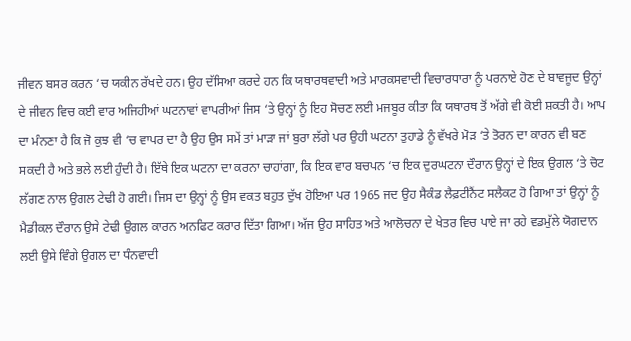ਜੀਵਨ ਬਸਰ ਕਰਨ ‘ਚ ਯਕੀਨ ਰੱਖਦੇ ਹਨ। ਉਹ ਦੱਸਿਆ ਕਰਦੇ ਹਨ ਕਿ ਯਥਾਰਥਵਾਦੀ ਅਤੇ ਮਾਰਕਸਵਾਦੀ ਵਿਚਾਰਧਾਰਾ ਨੂੰ ਪਰਨਾਏ ਹੋਣ ਦੇ ਬਾਵਜੂਦ ਉਨ੍ਹਾਂ ਦੇ ਜੀਵਨ ਵਿਚ ਕਈ ਵਾਰ ਅਜਿਹੀਆਂ ਘਟਨਾਵਾਂ ਵਾਪਰੀਆਂ ਜਿਸ ‘ਤੇ ਉਨ੍ਹਾਂ ਨੂੰ ਇਹ ਸੋਚਣ ਲਈ ਮਜਬੂਰ ਕੀਤਾ ਕਿ ਯਥਾਰਥ ਤੋਂ ਅੱਗੇ ਵੀ ਕੋਈ ਸ਼ਕਤੀ ਹੈ। ਆਪ ਦਾ ਮੰਨਣਾ ਹੈ ਕਿ ਜੋ ਕੁਝ ਵੀ ‘ਚ ਵਾਪਰ ਦਾ ਹੈ ਉਹ ਉਸ ਸਮੇਂ ਤਾਂ ਮਾੜਾ ਜਾਂ ਬੁਰਾ ਲੱਗੇ ਪਰ ਉਹੀ ਘਟਨਾ ਤੁਹਾਡੇ ਨੂੰ ਵੱਖਰੇ ਮੋੜ ‘ਤੇ ਤੋਰਨ ਦਾ ਕਾਰਨ ਵੀ ਬਣ ਸਕਦੀ ਹੈ ਅਤੇ ਭਲੇ ਲਈ ਹੁੰਦੀ ਹੈ। ਇੱਥੇ ਇਕ ਘਟਨਾ ਦਾ ਕਰਨਾ ਚਾਹਾਂਗਾ, ਕਿ ਇਕ ਵਾਰ ਬਚਪਨ ‘ਚ ਇਕ ਦੁਰਘਟਨਾ ਦੌਰਾਨ ਉਨ੍ਹਾਂ ਦੇ ਇਕ ਉਗਲ ‘ਤੇ ਚੋਟ ਲੱਗਣ ਨਾਲ ਉਗਲ ਟੇਢੀ ਹੋ ਗਈ। ਜਿਸ ਦਾ ਉਨ੍ਹਾਂ ਨੂੰ ਉਸ ਵਕਤ ਬਹੁਤ ਦੁੱਖ ਹੋਇਆ ਪਰ 1965 ਜਦ ਉਹ ਸੈਕੰਡ ਲੈਫ਼ਟੀਨੈਂਟ ਸਲੈਕਟ ਹੋ ਗਿਆ ਤਾਂ ਉਨ੍ਹਾਂ ਨੂੰ ਮੈਡੀਕਲ ਦੌਰਾਨ ਉਸੇ ਟੇਢੀ ਉਗਲ ਕਾਰਨ ਅਨਫਿਟ ਕਰਾਰ ਦਿੱਤਾ ਗਿਆ। ਅੱਜ ਉਹ ਸਾਹਿਤ ਅਤੇ ਆਲੋਚਨਾ ਦੇ ਖੇਤਰ ਵਿਚ ਪਾਏ ਜਾ ਰਹੇ ਵਡਮੁੱਲੇ ਯੋਗਦਾਨ ਲਈ ਉਸੇ ਵਿੰਗੇ ਉਗਲ ਦਾ ਧੰਨਵਾਦੀ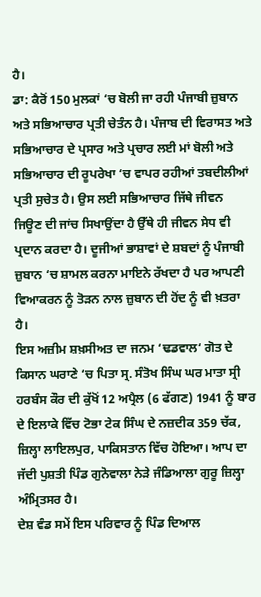ਹੈ।
ਡਾ: ਕੈਰੋਂ 150 ਮੁਲਕਾਂ ‘ਚ ਬੋਲੀ ਜਾ ਰਹੀ ਪੰਜਾਬੀ ਜ਼ੁਬਾਨ ਅਤੇ ਸਭਿਆਚਾਰ ਪ੍ਰਤੀ ਚੇਤੰਨ ਹੈ। ਪੰਜਾਬ ਦੀ ਵਿਰਾਸਤ ਅਤੇ ਸਭਿਆਚਾਰ ਦੇ ਪ੍ਰਸਾਰ ਅਤੇ ਪ੍ਰਚਾਰ ਲਈ ਮਾਂ ਬੋਲੀ ਅਤੇ ਸਭਿਆਚਾਰ ਦੀ ਰੂਪਰੇਖਾ ‘ਚ ਵਾਪਰ ਰਹੀਆਂ ਤਬਦੀਲੀਆਂ ਪ੍ਰਤੀ ਸੁਚੇਤ ਹੈ। ਉਸ ਲਈ ਸਭਿਆਚਾਰ ਜਿੱਥੇ ਜੀਵਨ ਜਿਊਣ ਦੀ ਜਾਂਚ ਸਿਖਾਉਂਦਾ ਹੈ ਉੱਥੇ ਹੀ ਜੀਵਨ ਸੇਧ ਵੀ ਪ੍ਰਦਾਨ ਕਰਦਾ ਹੈ। ਦੂਜੀਆਂ ਭਾਸ਼ਾਵਾਂ ਦੇ ਸ਼ਬਦਾਂ ਨੂੰ ਪੰਜਾਬੀ ਜ਼ੁਬਾਨ ‘ਚ ਸ਼ਾਮਲ ਕਰਨਾ ਮਾਇਨੇ ਰੱਖਦਾ ਹੈ ਪਰ ਆਪਣੀ ਵਿਆਕਰਨ ਨੂੰ ਤੋੜਨ ਨਾਲ ਜ਼ੁਬਾਨ ਦੀ ਹੋਂਦ ਨੂੰ ਵੀ ਖ਼ਤਰਾ ਹੈ।
ਇਸ ਅਜ਼ੀਮ ਸ਼ਖ਼ਸੀਅਤ ਦਾ ਜਨਮ ‘ਢਡਵਾਲ‘ ਗੋਤ ਦੇ ਕਿਸਾਨ ਘਰਾਣੇ ‘ਚ ਪਿਤਾ ਸ੍ਰ. ਸੰਤੋਖ ਸਿੰਘ ਘਰ ਮਾਤਾ ਸ੍ਰੀ ਹਰਬੰਸ ਕੌਰ ਦੀ ਕੁੱਖੋਂ 12 ਅਪ੍ਰੈਲ (6 ਫੱਗਣ) 1941 ਨੂੰ ਬਾਰ ਦੇ ਇਲਾਕੇ ਵਿੱਚ ਟੋਭਾ ਟੇਕ ਸਿੰਘ ਦੇ ਨਜ਼ਦੀਕ 359 ਚੱਕ, ਜ਼ਿਲ੍ਹਾ ਲਾਇਲਪੁਰ, ਪਾਕਿਸਤਾਨ ਵਿੱਚ ਹੋਇਆ। ਆਪ ਦਾ ਜੱਦੀ ਪੁਸ਼ਤੀ ਪਿੰਡ ਗੁਨੋਵਾਲਾ ਨੇੜੇ ਜੰਡਿਆਲਾ ਗੁਰੂ ਜ਼ਿਲ੍ਹਾ ਅੰਮ੍ਰਿਤਸਰ ਹੈ।
ਦੇਸ਼ ਵੰਡ ਸਮੇਂ ਇਸ ਪਰਿਵਾਰ ਨੂੰ ਪਿੰਡ ਦਿਆਲ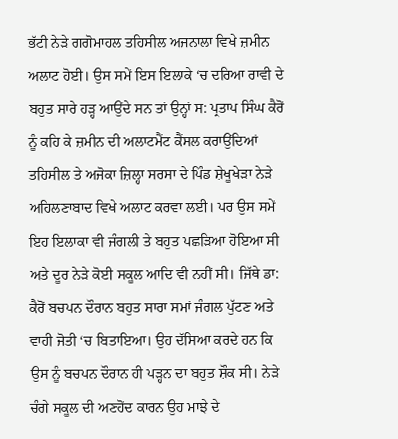ਭੱਟੀ ਨੇੜੇ ਗਗੋਮਾਹਲ ਤਹਿਸੀਲ ਅਜਨਾਲਾ ਵਿਖੇ ਜ਼ਮੀਨ ਅਲਾਟ ਹੋਈ। ਉਸ ਸਮੇਂ ਇਸ ਇਲਾਕੇ ‘ਚ ਦਰਿਆ ਰਾਵੀ ਦੇ ਬਹੁਤ ਸਾਰੇ ਹੜ੍ਹ ਆਉਂਦੇ ਸਨ ਤਾਂ ਉਨ੍ਹਾਂ ਸ: ਪ੍ਰਤਾਪ ਸਿੰਘ ਕੈਰੋਂ ਨੂੰ ਕਹਿ ਕੇ ਜ਼ਮੀਨ ਦੀ ਅਲਾਟਮੈਂਟ ਕੈਂਸਲ ਕਰਾਉਂਦਿਆਂ ਤਹਿਸੀਲ ਤੇ ਅਜੋਕਾ ਜ਼ਿਲ੍ਹਾ ਸਰਸਾ ਦੇ ਪਿੰਡ ਸ਼ੇਖੂਖੇੜਾ ਨੇੜੇ ਅਹਿਲਣਾਬਾਦ ਵਿਖੇ ਅਲਾਟ ਕਰਵਾ ਲਈ। ਪਰ ਉਸ ਸਮੇਂ ਇਹ ਇਲਾਕਾ ਵੀ ਜੰਗਲੀ ਤੇ ਬਹੁਤ ਪਛੜਿਆ ਹੋਇਆ ਸੀ ਅਤੇ ਦੂਰ ਨੇੜੇ ਕੋਈ ਸਕੂਲ ਆਦਿ ਵੀ ਨਹੀਂ ਸੀ। ਜਿੱਥੇ ਡਾ: ਕੈਰੋਂ ਬਚਪਨ ਦੌਰਾਨ ਬਹੁਤ ਸਾਰਾ ਸਮਾਂ ਜੰਗਲ ਪੁੱਟਣ ਅਤੇ ਵਾਹੀ ਜੋਤੀ ‘ਚ ਬਿਤਾਇਆ। ਉਹ ਦੱਸਿਆ ਕਰਦੇ ਹਨ ਕਿ ਉਸ ਨੂੰ ਬਚਪਨ ਦੌਰਾਨ ਹੀ ਪੜ੍ਹਨ ਦਾ ਬਹੁਤ ਸ਼ੌਕ ਸੀ। ਨੇੜੇ ਚੰਗੇ ਸਕੂਲ ਦੀ ਅਣਹੋਂਦ ਕਾਰਨ ਉਹ ਮਾਝੇ ਦੇ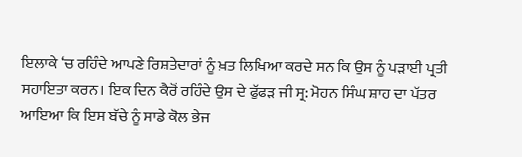ਇਲਾਕੇ ‘ਚ ਰਹਿੰਦੇ ਆਪਣੇ ਰਿਸ਼ਤੇਦਾਰਾਂ ਨੂੰ ਖ਼ਤ ਲਿਖਿਆ ਕਰਦੇ ਸਨ ਕਿ ਉਸ ਨੂੰ ਪੜਾਈ ਪ੍ਰਤੀ ਸਹਾਇਤਾ ਕਰਨ। ਇਕ ਦਿਨ ਕੈਰੋਂ ਰਹਿੰਦੇ ਉਸ ਦੇ ਫੁੱਫੜ ਜੀ ਸ੍ਰ: ਮੋਹਨ ਸਿੰਘ ਸ਼ਾਹ ਦਾ ਪੱਤਰ ਆਇਆ ਕਿ ਇਸ ਬੱਚੇ ਨੂੰ ਸਾਡੇ ਕੋਲ ਭੇਜ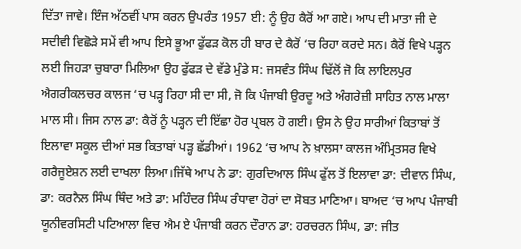ਦਿੱਤਾ ਜਾਵੇ। ਇੰਜ ਅੱਠਵੀਂ ਪਾਸ ਕਰਨ ਉਪਰੰਤ 1957 ਈ: ਨੂੰ ਉਹ ਕੈਰੋਂ ਆ ਗਏ। ਆਪ ਦੀ ਮਾਤਾ ਜੀ ਦੇ ਸਦੀਵੀ ਵਿਛੋੜੇ ਸਮੇਂ ਵੀ ਆਪ ਇਸੇ ਭੂਆ ਫੁੱਫੜ ਕੋਲ ਹੀ ਬਾਰ ਦੇ ਕੈਰੋਂ ‘ਚ ਰਿਹਾ ਕਰਦੇ ਸਨ। ਕੈਰੋਂ ਵਿਖੇ ਪੜ੍ਹਨ ਲਈ ਜਿਹੜਾ ਚੁਬਾਰਾ ਮਿਲਿਆ ਉਹ ਫੁੱਫੜ ਦੇ ਵੱਡੇ ਮੁੰਡੇ ਸ: ਜਸਵੰਤ ਸਿੰਘ ਢਿੱਲੋਂ ਜੋ ਕਿ ਲਾਇਲਪੁਰ ਐਗਰੀਕਲਚਰ ਕਾਲਜ ‘ਚ ਪੜ੍ਹ ਰਿਹਾ ਸੀ ਦਾ ਸੀ, ਜੋ ਕਿ ਪੰਜਾਬੀ ਉਰਦੂ ਅਤੇ ਅੰਗਰੇਜ਼ੀ ਸਾਹਿਤ ਨਾਲ ਮਾਲਾ ਮਾਲ ਸੀ। ਜਿਸ ਨਾਲ ਡਾ: ਕੈਰੋਂ ਨੂੰ ਪੜ੍ਹਨ ਦੀ ਇੱਛਾ ਹੋਰ ਪ੍ਰਬਲ ਹੋ ਗਈ। ਉਸ ਨੇ ਉਹ ਸਾਰੀਆਂ ਕਿਤਾਬਾਂ ਤੋਂ ਇਲਾਵਾ ਸਕੂਲ ਦੀਆਂ ਸਭ ਕਿਤਾਬਾਂ ਪੜ੍ਹ ਛੱਡੀਆਂ। 1962 ‘ਚ ਆਪ ਨੇ ਖ਼ਾਲਸਾ ਕਾਲਜ ਅੰਮ੍ਰਿਤਸਰ ਵਿਖੇ ਗਰੈਜੂਏਸ਼ਨ ਲਈ ਦਾਖਲਾ ਲਿਆ।ਜਿੱਥੇ ਆਪ ਨੇ ਡਾ: ਗੁਰਦਿਆਲ ਸਿੰਘ ਫੁੱਲ ਤੋਂ ਇਲਾਵਾ ਡਾ: ਦੀਵਾਨ ਸਿੰਘ, ਡਾ: ਕਰਨੈਲ ਸਿੰਘ ਥਿੰਦ ਅਤੇ ਡਾ: ਮਹਿੰਦਰ ਸਿੰਘ ਰੰਧਾਵਾ ਹੋਰਾਂ ਦਾ ਸੋਬਤ ਮਾਣਿਆ। ਬਾਅਦ ‘ਚ ਆਪ ਪੰਜਾਬੀ ਯੂਨੀਵਰਸਿਟੀ ਪਟਿਆਲਾ ਵਿਚ ਐਮ ਏ ਪੰਜਾਬੀ ਕਰਨ ਦੌਰਾਨ ਡਾ: ਹਰਚਰਨ ਸਿੰਘ, ਡਾ: ਜੀਤ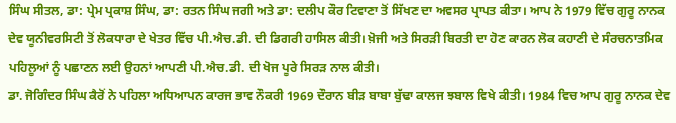ਸਿੰਘ ਸੀਤਲ, ਡਾ: ਪ੍ਰੇਮ ਪ੍ਰਕਾਸ਼ ਸਿੰਘ, ਡਾ: ਰਤਨ ਸਿੰਘ ਜਗੀ ਅਤੇ ਡਾ: ਦਲੀਪ ਕੌਰ ਟਿਵਾਣਾ ਤੋਂ ਸਿੱਖਣ ਦਾ ਅਵਸਰ ਪ੍ਰਾਪਤ ਕੀਤਾ। ਆਪ ਨੇ 1979 ਵਿੱਚ ਗੁਰੂ ਨਾਨਕ ਦੇਵ ਯੂਨੀਵਰਸਿਟੀ ਤੋਂ ਲੋਕਧਾਰਾ ਦੇ ਖੇਤਰ ਵਿੱਚ ਪੀ.ਐਚ.ਡੀ. ਦੀ ਡਿਗਰੀ ਹਾਸਿਲ ਕੀਤੀ। ਖ਼ੋਜੀ ਅਤੇ ਸਿਰੜੀ ਬਿਰਤੀ ਦਾ ਹੋਣ ਕਾਰਨ ਲੋਕ ਕਹਾਣੀ ਦੇ ਸੰਰਚਨਾਤਮਿਕ ਪਹਿਲੂਆਂ ਨੂੰ ਪਛਾਣਨ ਲਈ ਉਹਨਾਂ ਆਪਣੀ ਪੀ.ਐਚ.ਡੀ. ਦੀ ਖੋਜ ਪੂਰੇ ਸਿਰੜ ਨਾਲ ਕੀਤੀ।
ਡਾ. ਜੋਗਿੰਦਰ ਸਿੰਘ ਕੈਰੋਂ ਨੇ ਪਹਿਲਾ ਅਧਿਆਪਨ ਕਾਰਜ ਭਾਵ ਨੌਕਰੀ 1969 ਦੌਰਾਨ ਬੀੜ ਬਾਬਾ ਬੁੱਢਾ ਕਾਲਜ ਝਬਾਲ ਵਿਖੇ ਕੀਤੀ। 1984 ਵਿਚ ਆਪ ਗੁਰੂ ਨਾਨਕ ਦੇਵ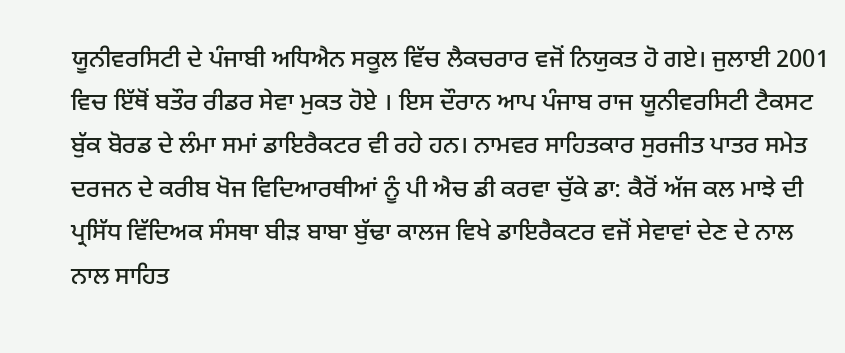ਯੂਨੀਵਰਸਿਟੀ ਦੇ ਪੰਜਾਬੀ ਅਧਿਐਨ ਸਕੂਲ ਵਿੱਚ ਲੈਕਚਰਾਰ ਵਜੋਂ ਨਿਯੁਕਤ ਹੋ ਗਏ। ਜੁਲਾਈ 2001 ਵਿਚ ਇੱਥੋਂ ਬਤੌਰ ਰੀਡਰ ਸੇਵਾ ਮੁਕਤ ਹੋਏ । ਇਸ ਦੌਰਾਨ ਆਪ ਪੰਜਾਬ ਰਾਜ ਯੂਨੀਵਰਸਿਟੀ ਟੈਕਸਟ ਬੁੱਕ ਬੋਰਡ ਦੇ ਲੰਮਾ ਸਮਾਂ ਡਾਇਰੈਕਟਰ ਵੀ ਰਹੇ ਹਨ। ਨਾਮਵਰ ਸਾਹਿਤਕਾਰ ਸੁਰਜੀਤ ਪਾਤਰ ਸਮੇਤ ਦਰਜਨ ਦੇ ਕਰੀਬ ਖੋਜ ਵਿਦਿਆਰਥੀਆਂ ਨੂੰ ਪੀ ਐਚ ਡੀ ਕਰਵਾ ਚੁੱਕੇ ਡਾ: ਕੈਰੋਂ ਅੱਜ ਕਲ ਮਾਝੇ ਦੀ ਪ੍ਰਸਿੱਧ ਵਿੱਦਿਅਕ ਸੰਸਥਾ ਬੀੜ ਬਾਬਾ ਬੁੱਢਾ ਕਾਲਜ ਵਿਖੇ ਡਾਇਰੈਕਟਰ ਵਜੋਂ ਸੇਵਾਵਾਂ ਦੇਣ ਦੇ ਨਾਲ ਨਾਲ ਸਾਹਿਤ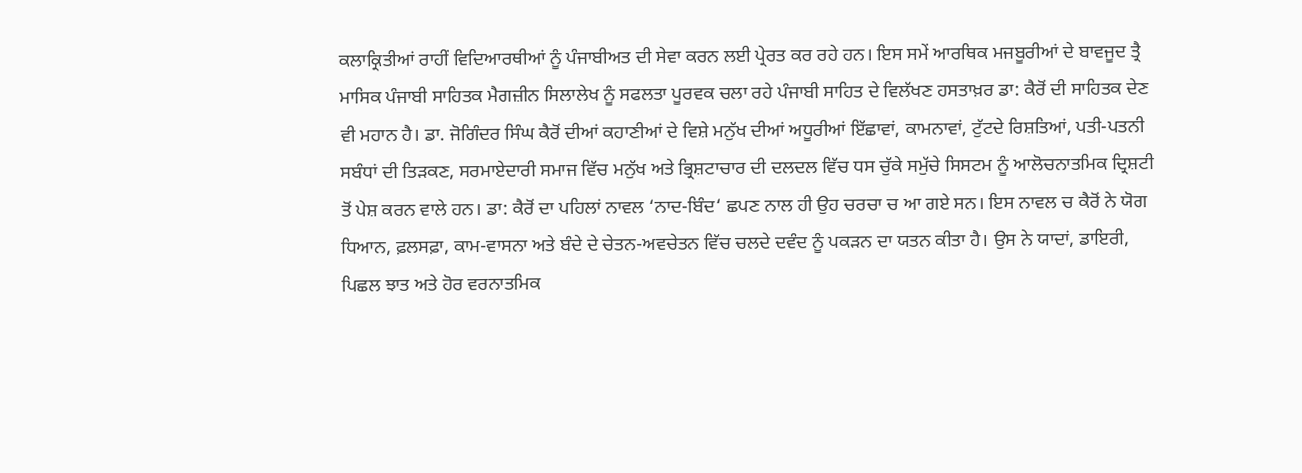ਕਲਾਕ੍ਰਿਤੀਆਂ ਰਾਹੀਂ ਵਿਦਿਆਰਥੀਆਂ ਨੂੰ ਪੰਜਾਬੀਅਤ ਦੀ ਸੇਵਾ ਕਰਨ ਲਈ ਪ੍ਰੇਰਤ ਕਰ ਰਹੇ ਹਨ। ਇਸ ਸਮੇਂ ਆਰਥਿਕ ਮਜਬੂਰੀਆਂ ਦੇ ਬਾਵਜੂਦ ਤ੍ਰੈ ਮਾਸਿਕ ਪੰਜਾਬੀ ਸਾਹਿਤਕ ਮੈਗਜ਼ੀਨ ਸਿਲਾਲੇਖ ਨੂੰ ਸਫਲਤਾ ਪੂਰਵਕ ਚਲਾ ਰਹੇ ਪੰਜਾਬੀ ਸਾਹਿਤ ਦੇ ਵਿਲੱਖਣ ਹਸਤਾਖ਼ਰ ਡਾ: ਕੈਰੋਂ ਦੀ ਸਾਹਿਤਕ ਦੇਣ ਵੀ ਮਹਾਨ ਹੈ। ਡਾ. ਜੋਗਿੰਦਰ ਸਿੰਘ ਕੈਰੋਂ ਦੀਆਂ ਕਹਾਣੀਆਂ ਦੇ ਵਿਸ਼ੇ ਮਨੁੱਖ ਦੀਆਂ ਅਧੂਰੀਆਂ ਇੱਛਾਵਾਂ, ਕਾਮਨਾਵਾਂ, ਟੁੱਟਦੇ ਰਿਸ਼ਤਿਆਂ, ਪਤੀ-ਪਤਨੀ ਸਬੰਧਾਂ ਦੀ ਤਿੜਕਣ, ਸਰਮਾਏਦਾਰੀ ਸਮਾਜ ਵਿੱਚ ਮਨੁੱਖ ਅਤੇ ਭ੍ਰਿਸ਼ਟਾਚਾਰ ਦੀ ਦਲਦਲ ਵਿੱਚ ਧਸ ਚੁੱਕੇ ਸਮੁੱਚੇ ਸਿਸਟਮ ਨੂੰ ਆਲੋਚਨਾਤਮਿਕ ਦ੍ਰਿਸ਼ਟੀ ਤੋਂ ਪੇਸ਼ ਕਰਨ ਵਾਲੇ ਹਨ। ਡਾ: ਕੈਰੋਂ ਦਾ ਪਹਿਲਾਂ ਨਾਵਲ ‘ਨਾਦ-ਬਿੰਦ‘ ਛਪਣ ਨਾਲ ਹੀ ਉਹ ਚਰਚਾ ਚ ਆ ਗਏ ਸਨ। ਇਸ ਨਾਵਲ ਚ ਕੈਰੋਂ ਨੇ ਯੋਗ ਧਿਆਨ, ਫ਼ਲਸਫ਼ਾ, ਕਾਮ-ਵਾਸਨਾ ਅਤੇ ਬੰਦੇ ਦੇ ਚੇਤਨ-ਅਵਚੇਤਨ ਵਿੱਚ ਚਲਦੇ ਦਵੰਦ ਨੂੰ ਪਕੜਨ ਦਾ ਯਤਨ ਕੀਤਾ ਹੈ। ਉਸ ਨੇ ਯਾਦਾਂ, ਡਾਇਰੀ, ਪਿਛਲ ਝਾਤ ਅਤੇ ਹੋਰ ਵਰਨਾਤਮਿਕ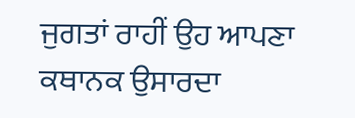ਜੁਗਤਾਂ ਰਾਹੀਂ ਉਹ ਆਪਣਾ ਕਥਾਨਕ ਉਸਾਰਦਾ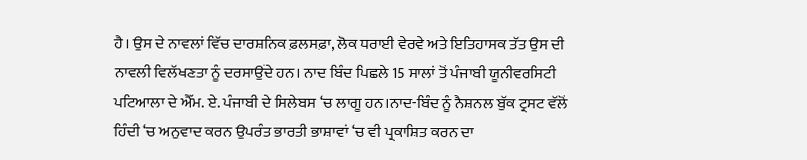ਹੈ। ਉਸ ਦੇ ਨਾਵਲਾਂ ਵਿੱਚ ਦਾਰਸ਼ਨਿਕ ਫ਼ਲਸਫ਼ਾ, ਲੋਕ ਧਰਾਈ ਵੇਰਵੇ ਅਤੇ ਇਤਿਹਾਸਕ ਤੱਤ ਉਸ ਦੀ ਨਾਵਲੀ ਵਿਲੱਖਣਤਾ ਨੂੰ ਦਰਸਾਉਂਦੇ ਹਨ। ਨਾਦ ਬਿੰਦ ਪਿਛਲੇ 15 ਸਾਲਾਂ ਤੋਂ ਪੰਜਾਬੀ ਯੂਨੀਵਰਸਿਟੀ ਪਟਿਆਲਾ ਦੇ ਐੱਮ. ਏ. ਪੰਜਾਬੀ ਦੇ ਸਿਲੇਬਸ ‘ਚ ਲਾਗੂ ਹਨ।ਨਾਦ-ਬਿੰਦ ਨੂੰ ਨੈਸ਼ਨਲ ਬੁੱਕ ਟ੍ਰਸਟ ਵੱਲੋਂ ਹਿੰਦੀ ‘ਚ ਅਨੁਵਾਦ ਕਰਨ ਉਪਰੰਤ ਭਾਰਤੀ ਭਾਸ਼ਾਵਾਂ ‘ਚ ਵੀ ਪ੍ਰਕਾਸ਼ਿਤ ਕਰਨ ਦਾ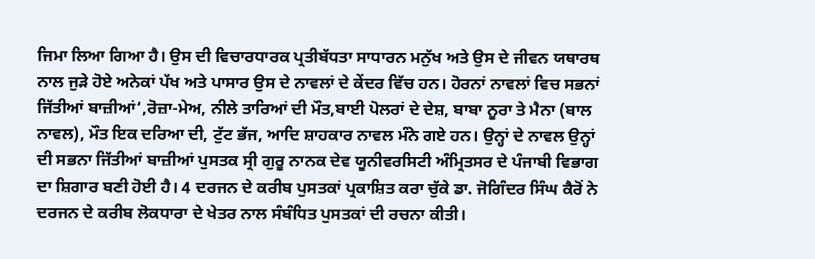ਜਿਮਾ ਲਿਆ ਗਿਆ ਹੈ। ਉਸ ਦੀ ਵਿਚਾਰਧਾਰਕ ਪ੍ਰਤੀਬੱਧਤਾ ਸਾਧਾਰਨ ਮਨੁੱਖ ਅਤੇ ਉਸ ਦੇ ਜੀਵਨ ਯਥਾਰਥ ਨਾਲ ਜੁੜੇ ਹੋਏ ਅਨੇਕਾਂ ਪੱਖ ਅਤੇ ਪਾਸਾਰ ਉਸ ਦੇ ਨਾਵਲਾਂ ਦੇ ਕੇਂਦਰ ਵਿੱਚ ਹਨ। ਹੋਰਨਾਂ ਨਾਵਲਾਂ ਵਿਚ ਸਭਨਾਂ ਜਿੱਤੀਆਂ ਬਾਜ਼ੀਆਂ‘,ਰੋਜ਼ਾ-ਮੇਅ, ਨੀਲੇ ਤਾਰਿਆਂ ਦੀ ਮੌਤ,ਬਾਈ ਪੋਲਰਾਂ ਦੇ ਦੇਸ਼, ਬਾਬਾ ਨੂਰਾ ਤੇ ਮੈਨਾ (ਬਾਲ ਨਾਵਲ), ਮੌਤ ਇਕ ਦਰਿਆ ਦੀ, ਟੁੱਟ ਭੱਜ, ਆਦਿ ਸ਼ਾਹਕਾਰ ਨਾਵਲ ਮੰਨੇ ਗਏ ਹਨ। ਉਨ੍ਹਾਂ ਦੇ ਨਾਵਲ ਉਨ੍ਹਾਂ ਦੀ ਸਭਨਾ ਜਿੱਤੀਆਂ ਬਾਜ਼ੀਆਂ ਪੁਸਤਕ ਸ੍ਰੀ ਗੁਰੂ ਨਾਨਕ ਦੇਵ ਯੂਨੀਵਰਸਿਟੀ ਅੰਮ੍ਰਿਤਸਰ ਦੇ ਪੰਜਾਬੀ ਵਿਭਾਗ ਦਾ ਸ਼ਿਗਾਰ ਬਣੀ ਹੋਈ ਹੈ। 4 ਦਰਜਨ ਦੇ ਕਰੀਬ ਪੁਸਤਕਾਂ ਪ੍ਰਕਾਸ਼ਿਤ ਕਰਾ ਚੁੱਕੇ ਡਾ. ਜੋਗਿੰਦਰ ਸਿੰਘ ਕੈਰੋਂ ਨੇ ਦਰਜਨ ਦੇ ਕਰੀਬ ਲੋਕਧਾਰਾ ਦੇ ਖੇਤਰ ਨਾਲ ਸੰਬੰਧਿਤ ਪੁਸਤਕਾਂ ਦੀ ਰਚਨਾ ਕੀਤੀ।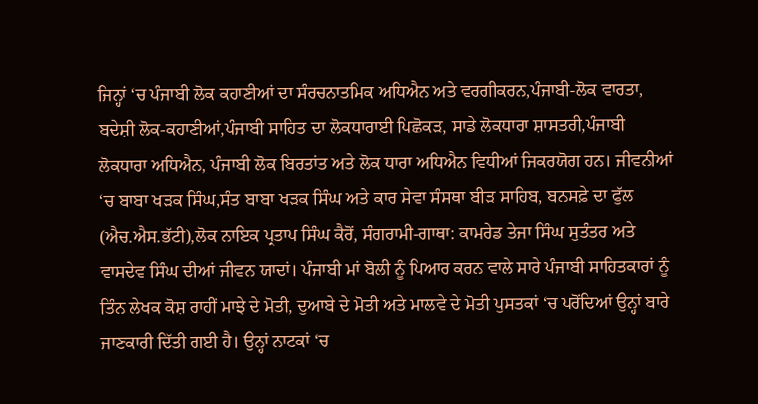ਜਿਨ੍ਹਾਂ ‘ਚ ਪੰਜਾਬੀ ਲੋਕ ਕਹਾਣੀਆਂ ਦਾ ਸੰਰਚਨਾਤਮਿਕ ਅਧਿਐਨ ਅਤੇ ਵਰਗੀਕਰਨ,ਪੰਜਾਬੀ-ਲੋਕ ਵਾਰਤਾ, ਬਦੇਸ਼ੀ ਲੋਕ-ਕਹਾਣੀਆਂ,ਪੰਜਾਬੀ ਸਾਹਿਤ ਦਾ ਲੋਕਧਾਰਾਈ ਪਿਛੋਕੜ, ਸਾਡੇ ਲੋਕਧਾਰਾ ਸ਼ਾਸਤਰੀ,ਪੰਜਾਬੀ ਲੋਕਧਾਰਾ ਅਧਿਐਨ, ਪੰਜਾਬੀ ਲੋਕ ਬਿਰਤਾਂਤ ਅਤੇ ਲੋਕ ਧਾਰਾ ਅਧਿਐਨ ਵਿਧੀਆਂ ਜਿਕਰਯੋਗ ਹਨ। ਜੀਵਨੀਆਂ ‘ਚ ਬਾਬਾ ਖੜਕ ਸਿੰਘ,ਸੰਤ ਬਾਬਾ ਖੜਕ ਸਿੰਘ ਅਤੇ ਕਾਰ ਸੇਵਾ ਸੰਸਥਾ ਬੀੜ ਸਾਹਿਬ, ਬਨਸਫ਼ੇ ਦਾ ਫੁੱਲ (ਐਚ.ਐਸ.ਭੱਟੀ),ਲੋਕ ਨਾਇਕ ਪ੍ਰਤਾਪ ਸਿੰਘ ਕੈਰੋਂ, ਸੰਗਰਾਮੀ-ਗਾਥਾ: ਕਾਮਰੇਡ ਤੇਜਾ ਸਿੰਘ ਸੁਤੰਤਰ ਅਤੇ ਵਾਸਦੇਵ ਸਿੰਘ ਦੀਆਂ ਜੀਵਨ ਯਾਦਾਂ। ਪੰਜਾਬੀ ਮਾਂ ਬੋਲੀ ਨੂੰ ਪਿਆਰ ਕਰਨ ਵਾਲੇ ਸਾਰੇ ਪੰਜਾਬੀ ਸਾਹਿਤਕਾਰਾਂ ਨੂੰ ਤਿੰਨ ਲੇਖਕ ਕੋਸ਼ ਰਾਹੀਂ ਮਾਝੇ ਦੇ ਮੋਤੀ, ਦੁਆਬੇ ਦੇ ਮੋਤੀ ਅਤੇ ਮਾਲਵੇ ਦੇ ਮੋਤੀ ਪੁਸਤਕਾਂ ‘ਚ ਪਰੋਂਦਿਆਂ ਉਨ੍ਹਾਂ ਬਾਰੇ ਜਾਣਕਾਰੀ ਦਿੱਤੀ ਗਈ ਹੈ। ਉਨ੍ਹਾਂ ਨਾਟਕਾਂ ‘ਚ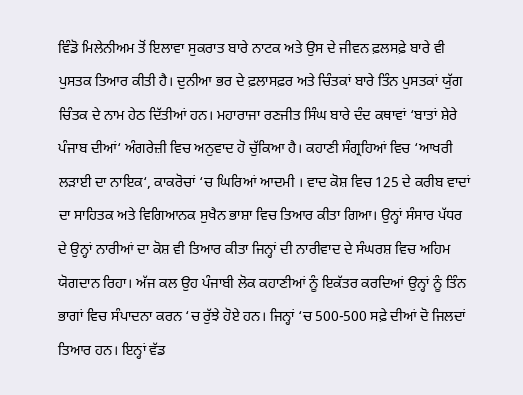ਵਿੰਡੋ ਮਿਲੇਨੀਅਮ ਤੋਂ ਇਲਾਵਾ ਸੁਕਰਾਤ ਬਾਰੇ ਨਾਟਕ ਅਤੇ ਉਸ ਦੇ ਜੀਵਨ ਫ਼ਲਸਫ਼ੇ ਬਾਰੇ ਵੀ ਪੁਸਤਕ ਤਿਆਰ ਕੀਤੀ ਹੈ। ਦੁਨੀਆ ਭਰ ਦੇ ਫ਼ਲਾਸਫ਼ਰ ਅਤੇ ਚਿੰਤਕਾਂ ਬਾਰੇ ਤਿੰਨ ਪੁਸਤਕਾਂ ਯੁੱਗ ਚਿੰਤਕ ਦੇ ਨਾਮ ਹੇਠ ਦਿੱਤੀਆਂ ਹਨ। ਮਹਾਰਾਜਾ ਰਣਜੀਤ ਸਿੰਘ ਬਾਰੇ ਦੰਦ ਕਥਾਵਾਂ ‘ਬਾਤਾਂ ਸ਼ੇਰੇ ਪੰਜਾਬ ਦੀਆਂ‘ ਅੰਗਰੇਜ਼ੀ ਵਿਚ ਅਨੁਵਾਦ ਹੋ ਚੁੱਕਿਆ ਹੈ। ਕਹਾਣੀ ਸੰਗ੍ਰਹਿਆਂ ਵਿਚ ‘ਆਖਰੀ ਲੜਾਈ ਦਾ ਨਾਇਕ‘, ਕਾਕਰੋਚਾਂ ‘ਚ ਘਿਰਿਆਂ ਆਦਮੀ । ਵਾਦ ਕੋਸ਼ ਵਿਚ 125 ਦੇ ਕਰੀਬ ਵਾਦਾਂ ਦਾ ਸਾਹਿਤਕ ਅਤੇ ਵਿਗਿਆਨਕ ਸੁਖੈਨ ਭਾਸ਼ਾ ਵਿਚ ਤਿਆਰ ਕੀਤਾ ਗਿਆ। ਉਨ੍ਹਾਂ ਸੰਸਾਰ ਪੱਧਰ ਦੇ ਉਨ੍ਹਾਂ ਨਾਰੀਆਂ ਦਾ ਕੋਸ਼ ਵੀ ਤਿਆਰ ਕੀਤਾ ਜਿਨ੍ਹਾਂ ਦੀ ਨਾਰੀਵਾਦ ਦੇ ਸੰਘਰਸ਼ ਵਿਚ ਅਹਿਮ ਯੋਗਦਾਨ ਰਿਹਾ। ਅੱਜ ਕਲ ਉਹ ਪੰਜਾਬੀ ਲੋਕ ਕਹਾਣੀਆਂ ਨੂੰ ਇਕੱਤਰ ਕਰਦਿਆਂ ਉਨ੍ਹਾਂ ਨੂੰ ਤਿੰਨ ਭਾਗਾਂ ਵਿਚ ਸੰਪਾਦਨਾ ਕਰਨ ‘ਚ ਰੁੱਝੇ ਹੋਏ ਹਨ। ਜਿਨ੍ਹਾਂ ‘ਚ 500-500 ਸਫ਼ੇ ਦੀਆਂ ਦੋ ਜਿਲਦਾਂ ਤਿਆਰ ਹਨ। ਇਨ੍ਹਾਂ ਵੱਡ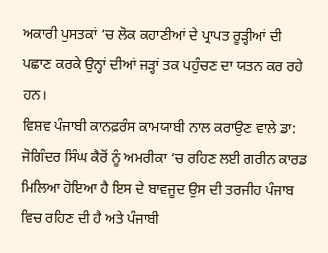ਅਕਾਰੀ ਪੁਸਤਕਾਂ ‘ਚ ਲੋਕ ਕਹਾਣੀਆਂ ਦੇ ਪ੍ਰਾਪਤ ਰੂੜ੍ਹੀਆਂ ਦੀ ਪਛਾਣ ਕਰਕੇ ਉਨ੍ਹਾਂ ਦੀਆਂ ਜੜ੍ਹਾਂ ਤਕ ਪਹੁੰਚਣ ਦਾ ਯਤਨ ਕਰ ਰਹੇ ਹਨ।
ਵਿਸ਼ਵ ਪੰਜਾਬੀ ਕਾਨਫ਼ਰੰਸ ਕਾਮਯਾਬੀ ਨਾਲ ਕਰਾਉਣ ਵਾਲੇ ਡਾ: ਜੋਗਿੰਦਰ ਸਿੰਘ ਕੈਰੋਂ ਨੂੰ ਅਮਰੀਕਾ ‘ਚ ਰਹਿਣ ਲਈ ਗਰੀਨ ਕਾਰਡ ਮਿਲਿਆ ਹੋਇਆ ਹੈ ਇਸ ਦੇ ਬਾਵਜੂਦ ਉਸ ਦੀ ਤਰਜੀਹ ਪੰਜਾਬ ਵਿਚ ਰਹਿਣ ਦੀ ਹੈ ਅਤੇ ਪੰਜਾਬੀ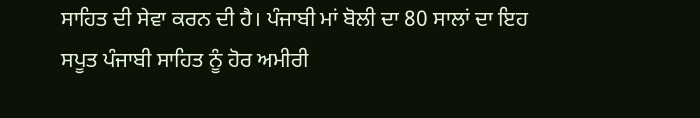ਸਾਹਿਤ ਦੀ ਸੇਵਾ ਕਰਨ ਦੀ ਹੈ। ਪੰਜਾਬੀ ਮਾਂ ਬੋਲੀ ਦਾ 80 ਸਾਲਾਂ ਦਾ ਇਹ ਸਪੂਤ ਪੰਜਾਬੀ ਸਾਹਿਤ ਨੂੰ ਹੋਰ ਅਮੀਰੀ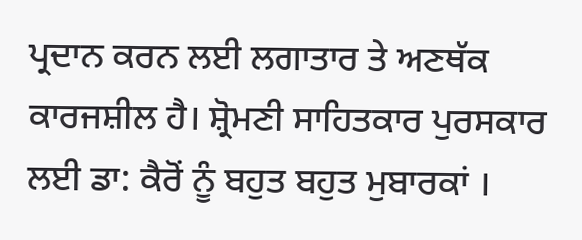ਪ੍ਰਦਾਨ ਕਰਨ ਲਈ ਲਗਾਤਾਰ ਤੇ ਅਣਥੱਕ ਕਾਰਜਸ਼ੀਲ ਹੈ। ਸ਼੍ਰੋਮਣੀ ਸਾਹਿਤਕਾਰ ਪੁਰਸਕਾਰ ਲਈ ਡਾ: ਕੈਰੋਂ ਨੂੰ ਬਹੁਤ ਬਹੁਤ ਮੁਬਾਰਕਾਂ ।